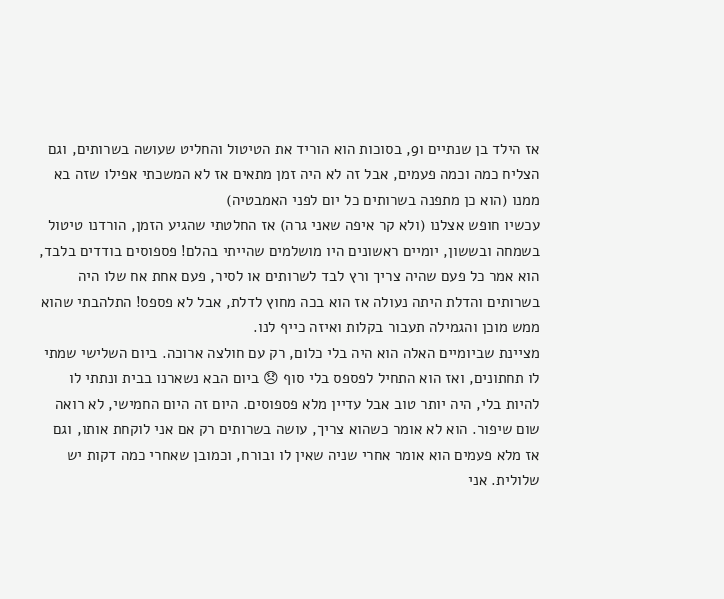אז הילד בן שנתיים ו9, בסוכות הוא הוריד את הטיטול והחליט שעושה בשרותים, וגם הצליח כמה וכמה פעמים, אבל זה לא היה זמן מתאים אז לא המשכתי אפילו שזה בא ממנו (הוא כן מתפנה בשרותים כל יום לפני האמבטיה)
עכשיו חופש אצלנו (ולא קר איפה שאני גרה) אז החלטתי שהגיע הזמן, הורדנו טיטול בשמחה ובששון, יומיים ראשונים היו מושלמים שהייתי בהלם! פספוסים בודדים בלבד, הוא אמר כל פעם שהיה צריך ורץ לבד לשרותים או לסיר, פעם אחת אח שלו היה בשרותים והדלת היתה נעולה אז הוא בכה מחוץ לדלת, אבל לא פספס! התלהבתי שהוא ממש מוכן והגמילה תעבור בקלות ואיזה כייף לנו.
מציינת שביומיים האלה הוא היה בלי כלום, רק עם חולצה ארוכה. ביום השלישי שמתי לו תחתונים, ואז הוא התחיל לפספס בלי סוף 😞 ביום הבא נשארנו בבית ונתתי לו להיות בלי, היה יותר טוב אבל עדיין מלא פספוסים. היום זה היום החמישי, לא רואה שום שיפור. הוא לא אומר כשהוא צריך, עושה בשרותים רק אם אני לוקחת אותו, וגם אז מלא פעמים הוא אומר אחרי שניה שאין לו ובורח, וכמובן שאחרי כמה דקות יש שלולית. אני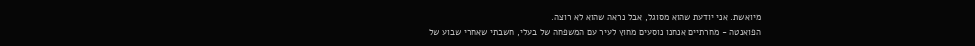מיואשת. אני יודעת שהוא מסוגל, אבל נראה שהוא לא רוצה.
הפואנטה - מחרתיים אנחנו נוסעים מחוץ לעיר עם המשפחה של בעלי, חשבתי שאחרי שבוע של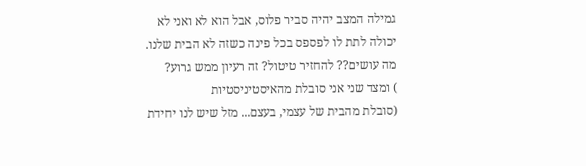גמילה המצב יהיה סביר פלוס, אבל הוא לא ואני לא יכולה לתת לו לפספס בכל פינה כשזה לא הבית שלנו. מה עושים?? להחזיר טיטול? זה רעיון ממש גרוע?
) ומצד שני אני סובלת מהאיסטיניסטיות
(סובלת מהבית של עצמי, בעצם... מזל שיש לנו יחידת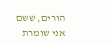הורים, ששם אני שומרת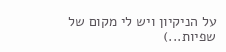על הניקיון ויש לי מקום של שפיות...)